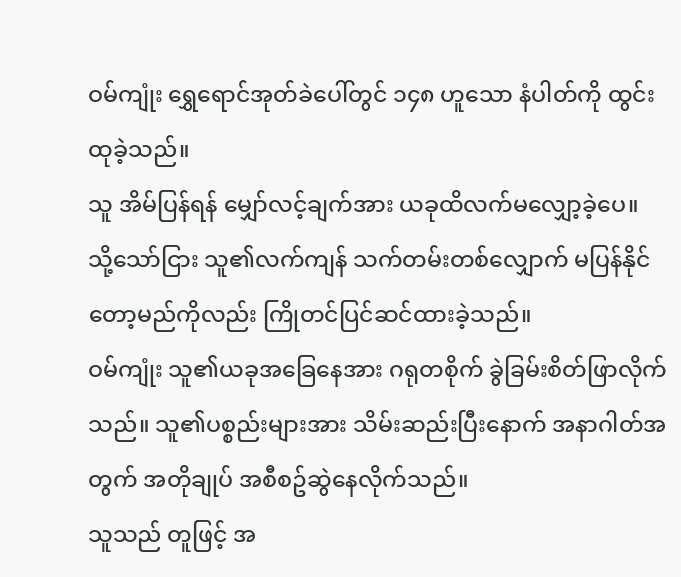ဝမ်ကျုံး ရွှေရောင်အုတ်ခဲပေါ်တွင် ၁၄၈ ဟူသော နံပါတ်ကို ထွင်းထုခဲ့သည်။
သူ အိမ်ပြန်ရန် မျှော်လင့်ချက်အား ယခုထိလက်မလျှော့ခဲ့ပေ။
သို့သော်ငြား သူ၏လက်ကျန် သက်တမ်းတစ်လျှောက် မပြန်နိုင်တော့မည်ကိုလည်း ကြိုတင်ပြင်ဆင်ထားခဲ့သည်။
ဝမ်ကျုံး သူ၏ယခုအခြေနေအား ဂရုတစိုက် ခွဲခြမ်းစိတ်ဖြာလိုက်သည်။ သူ၏ပစ္စည်းများအား သိမ်းဆည်းပြီးနောက် အနာဂါတ်အတွက် အတိုချုပ် အစီစဥ်ဆွဲနေလိုက်သည်။
သူသည် တူဖြင့် အ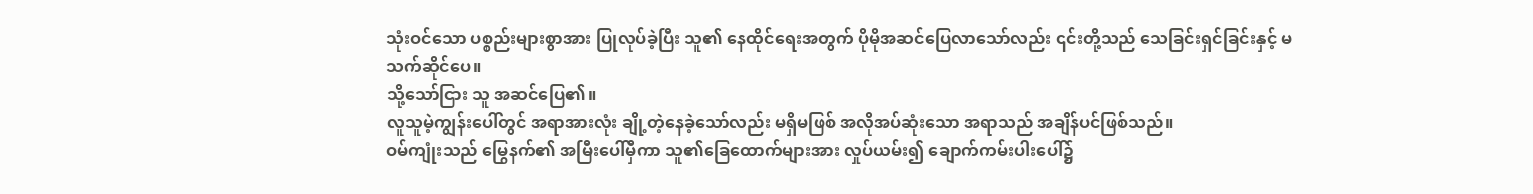သုံးဝင်သော ပစ္စည်းများစွာအား ပြုလုပ်ခဲ့ပြီး သူ၏ နေထိုင်ရေးအတွက် ပိုမိုအဆင်ပြေလာသော်လည်း ၎င်းတို့သည် သေခြင်းရှင်ခြင်းနှင့် မသက်ဆိုင်ပေ။
သို့သော်ငြား သူ အဆင်ပြေ၏။
လူသူမဲ့ကျွန်းပေါ်တွင် အရာအားလုံး ချို့တဲ့နေခဲ့သော်လည်း မရှိမဖြစ် အလိုအပ်ဆုံးသော အရာသည် အချိန်ပင်ဖြစ်သည်။
ဝမ်ကျုံးသည် မြွေနက်၏ အမြီးပေါ်မှီကာ သူ၏ခြေထောက်များအား လှုပ်ယမ်း၍ ချောက်ကမ်းပါးပေါ်၌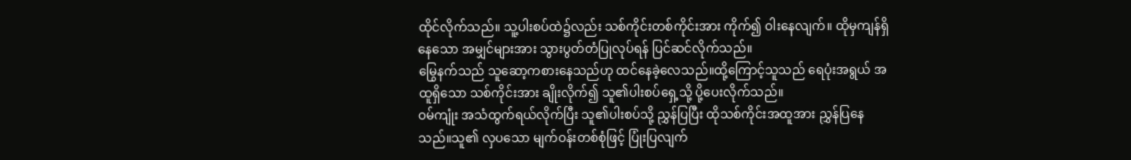ထိုင်လိုက်သည်။ သူ့ပါးစပ်ထဲ၌လည်း သစ်ကိုင်းတစ်ကိုင်းအား ကိုက်၍ ဝါးနေလျက်။ ထိုမှကျန်ရှိနေသော အမျှင်များအား သွားပွတ်တံပြုလုပ်ရန် ပြင်ဆင်လိုက်သည်။
မြွေနက်သည် သူဆော့ကစားနေသည်ဟု ထင်နေခဲ့လေသည်။ထို့ကြောင့်သူသည် ရေပုံးအရွယ် အထူရှိသော သစ်ကိုင်းအား ချိုးလိုက်၍ သူ၏ပါးစပ်ရှေ့သို့ ပို့ပေးလိုက်သည်။
ဝမ်ကျုံး အသံထွက်ရယ်လိုက်ပြီး သူ၏ပါးစပ်သို့ ညွှန်ပြပြီး ထိုသစ်ကိုင်းအထူအား ညွှန်ပြနေသည်။သူ၏ လှပသော မျက်ဝန်းတစ်စုံဖြင့် ပြုံးပြလျက်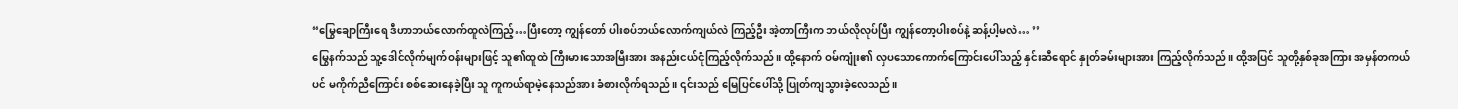“မြွေချောကြီးရေ ဒီဟာဘယ်လောက်ထူလဲကြည့်…ပြီးတော့ ကျွန်တော် ပါးစပ်ဘယ်လောက်ကျယ်လဲ ကြည့်ဦး အဲ့တာကြီးက ဘယ်လိုလုပ်ပြီး ကျွန်တော့ပါးစပ်နဲ့ ဆန့်ပါ့မလဲ… ’’
မြွေနက်သည် သူ့ဒေါင်လိုက်မျက်ဝန်းများဖြင့် သူ၏ထူထဲ ကြီးမားသောအမြီးအား အနည်းငယ်ငုံကြည့်လိုက်သည်။ ထို့နောက် ဝမ်ကျုံး၏ လှပသောကောက်ကြောင်းပေါ်သည့် နှင်းဆီရောင် နှုတ်ခမ်းများအား ကြည့်လိုက်သည်။ ထို့အပြင် သူတို့နှစ်ခုအကြား အမှန်တကယ်ပင် မကိုက်ညီကြောင်း စစ်ဆေးနေခဲ့ပြီး သူ ကူကယ်ရာမဲ့နေသည်အား ခံစားလိုက်ရသည်။ ၎င်းသည် မြေပြင်ပေါ်သို့ ပြုတ်ကျသွားခဲ့လေသည်။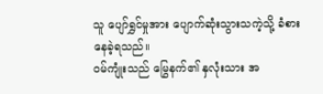သူ ပျော်ရွှင်မှုအား ပျောက်ဆုံးသွားသကဲ့သို့ ခံစားနေခဲ့ရသည်။
ဝမ်ကျုံးသည် မြွေနက်၏ နှလုံးသား အ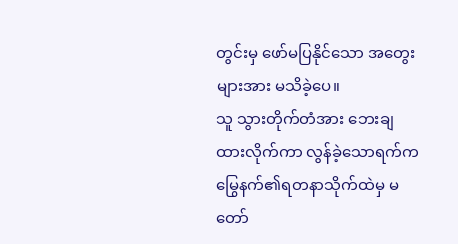တွင်းမှ ဖော်မပြနိုင်သော အတွေးများအား မသိခဲ့ပေ။
သူ သွားတိုက်တံအား ဘေးချထားလိုက်ကာ လွန်ခဲ့သောရက်က မြွေနက်၏ရတနာသိုက်ထဲမှ မတော်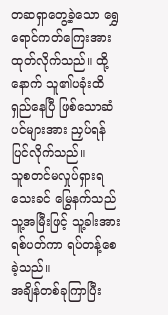တဆရှာတွေ့ခဲ့သော ရွှေရောင်ကတ်ကြေးအား ထုတ်လိုက်သည်။ ထို့နောက် သူ၏ပခုံးထိရှည်နေပြီ ဖြစ်သောဆံပင်များအား ညှပ်ရန်ပြင်လိုက်သည်။
သူစတင်မလှုပ်ရှားရသေးခင် မြွေနက်သည် သူ့အမြီးဖြင့် သူ့ခါးအားရစ်ပတ်ကာ ရပ်တန့်စေခဲ့သည်။
အချိန်တစ်ခုကြာပြီး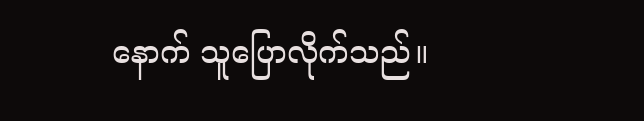နောက် သူပြောလိုက်သည်။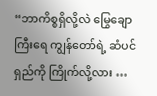“ဘာကိစ္စရှိလို့လဲ မြွေချောကြီးရေ ကျွန်တော်ရဲ့ ဆံပင်ရှည်ကို ကြိုက်လို့လား …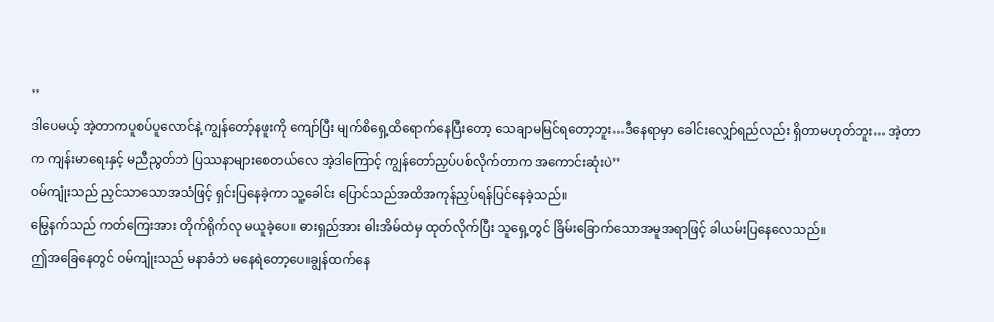’’
ဒါပေမယ့် အဲ့တာကပူစပ်ပူလောင်နဲ့ ကျွန်တော့်နဖူးကို ကျော်ပြီး မျက်စိရှေ့ထိရောက်နေပြီးတော့ သေချာမမြင်ရတော့ဘူး…ဒီနေရာမှာ ခေါင်းလျှော်ရည်လည်း ရှိတာမဟုတ်ဘူး… အဲ့တာက ကျန်းမာရေးနှင့် မညီညွတ်ဘဲ ပြဿနာများစေတယ်လေ အဲ့ဒါကြောင့် ကျွန်တော်ညှပ်ပစ်လိုက်တာက အကောင်းဆုံးပဲ’’
ဝမ်ကျုံးသည် ညှင်သာသောအသံဖြင့် ရှင်းပြနေခဲ့ကာ သူ့ခေါင်း ပြောင်သည်အထိအကုန်ညှပ်ရန်ပြင်နေခဲ့သည်။
မြွေနက်သည် ကတ်ကြေးအား တိုက်ရိုက်လု မယူခဲ့ပေ။ ဓားရှည်အား ဓါးအိမ်ထဲမှ ထုတ်လိုက်ပြီး သူရှေ့တွင် ခြိမ်းခြောက်သောအမူအရာဖြင့် ခါယမ်းပြနေလေသည်။
ဤအခြေနေတွင် ဝမ်ကျုံးသည် မနာခံဘဲ မနေရဲတော့ပေ။ချွန်ထက်နေ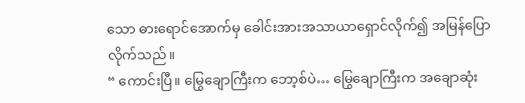သော ဓားရောင်အောက်မှ ခေါင်းအားအသာယာရှောင်လိုက်၍ အမြန်ပြောလိုက်သည်။
“ ကောင်းပြီ။ မြွေချောကြီးက ဘော့စ်ပဲ… မြွေချောကြီးက အချောဆုံး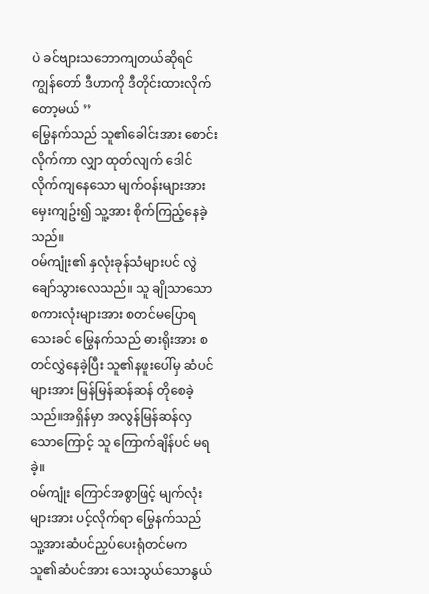ပဲ ခင်ဗျားသဘောကျတယ်ဆိုရင် ကျွန်တော် ဒီဟာကို ဒီတိုင်းထားလိုက်တော့မယ် ’’
မြွေနက်သည် သူ၏ခေါင်းအား စောင်းလိုက်ကာ လျှာ ထုတ်လျက် ဒေါင်လိုက်ကျနေသော မျက်ဝန်းများအား မှေးကျဥ်း၍ သူ့အား စိုက်ကြည့်နေခဲ့သည်။
ဝမ်ကျုံး၏ နှလုံးခုန်သံများပင် လွဲချော်သွားလေသည်။ သူ ချိုသာသောစကားလုံးများအား စတင်မပြောရသေးခင် မြွေနက်သည် ဓားရိုးအား စတင်လွှဲနေခဲ့ပြီး သူ၏နဖူးပေါ်မှ ဆံပင်များအား မြန်မြန်ဆန်ဆန် တိုစေခဲ့သည်။အရှိန်မှာ အလွန်မြန်ဆန်လှသောကြောင့် သူ ကြောက်ချိန်ပင် မရခဲ့။
ဝမ်ကျုံး ကြောင်အစွာဖြင့် မျက်လုံးများအား ပင့်လိုက်ရာ မြွေနက်သည် သူ့အားဆံပင်ညှပ်ပေးရုံတင်မက သူ၏ဆံပင်အား သေးသွယ်သောနွယ်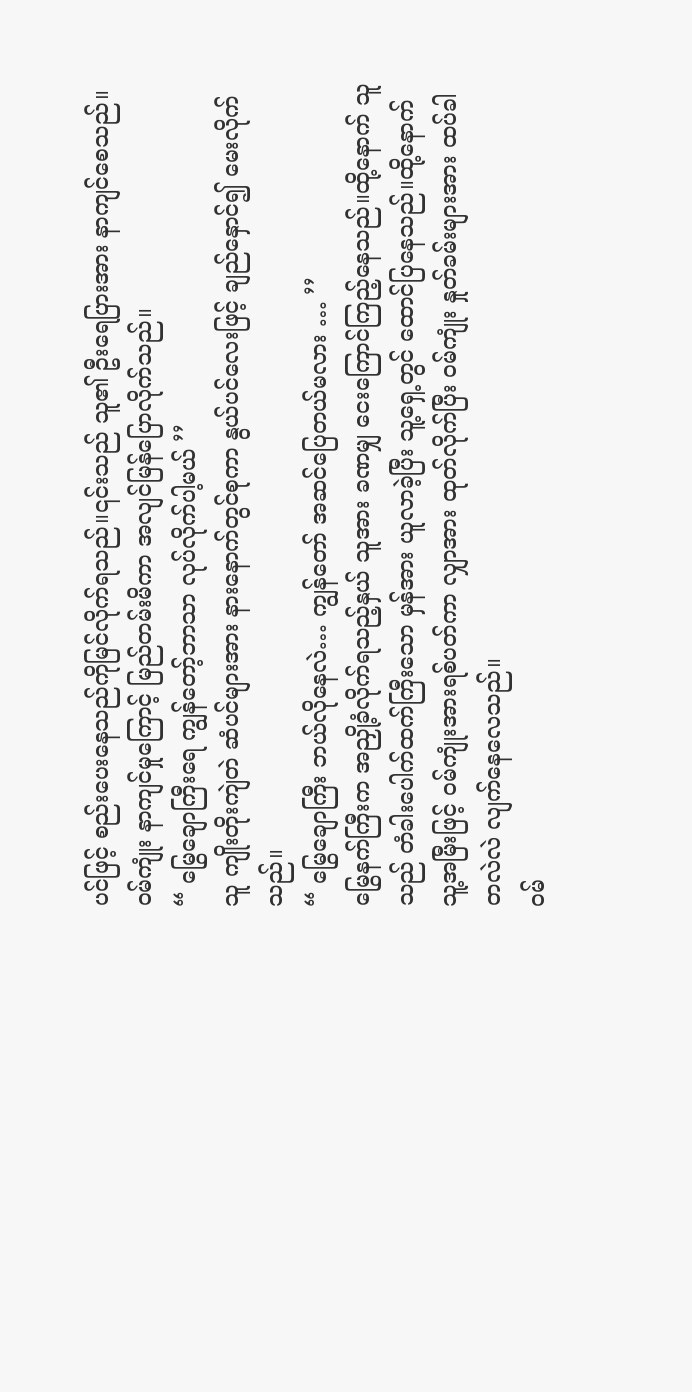ပင်ဖြင့် စည်းပေးနေသည်ကိုမြင်လိုက်ရသည်။၎င်းသည် သူ၏ ဦးရေပြားအား နာကျင်စေသည်။
ဝမ်ကျုံး နာကျင်မှုကြောင့် မြည်တမ်းမိကာ အလျင်မြန်ပြောလိုက်သည်။
“ မြွေချောကြီးရေ ကျွန်တော့်ဘာသာ လုပ်လိုက်ပါ့မယ် ’’
သူ ကျိုးတိုးကျဲတဲ ဆံပင်များအား နားနောက်တွင်စုကာ နွယ်ပင်လေးဖြင့် ချည်နှောင်၍ မေးလိုက်သည်။
“ မြွေချောကြီး ဘယ်လိုနေလဲ… ကျွန်တော် အဆင်ပြေတယ်မလား … ’’
မြွေနက်ကြီးက အညှို့ခံလိုက်ရသည့်နှယ် သူအား ခဏမျှ ငေးကြောင်ကြည့်နေသည်။ထို့နောက် သူသည် တံခါးပေါက်ထက်ကြီးသော မှန်အား ယူလာခဲ့ပြီး သူ့ရှေ့တွင် ထောင်ပြနေသည်။ထို့နောက် သူ့အမြီးဖြင့် ဝမ်ကျုံးအားရစ်ပတ်ကာ လျှာအား ထုတ်လိုက်ပြီး ဝမ်ကျုံး နှုတ်ခမ်းများအား ထပ်ခါတလဲလဲ လျက်နေလေသည်။
ဝမ်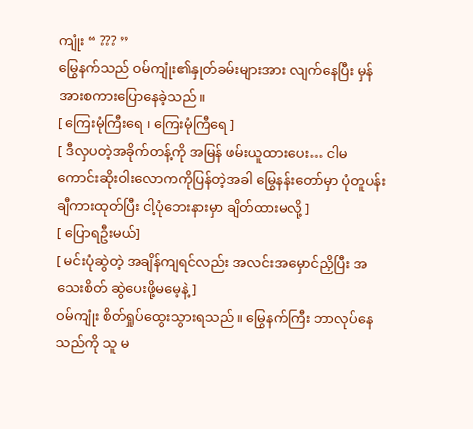ကျုံး “ ??? ’’
မြွေနက်သည် ဝမ်ကျုံး၏နှုတ်ခမ်းများအား လျက်နေပြီး မှန်အားစကားပြောနေခဲ့သည်။
[ ကြေးမုံကြီးရေ ၊ ကြေးမုံကြီရေ ]
[ ဒီလှပတဲ့အခိုက်တန့်ကို အမြန် ဖမ်းယူထားပေး… ငါမကောင်းဆိုးဝါးလောကကိုပြန်တဲ့အခါ မြွေနန်းတော်မှာ ပုံတူပန်းချီကားထုတ်ပြီး ငါ့ပုံဘေးနားမှာ ချိတ်ထားမလို့ ]
[ ပြောရဦးမယ်]
[ မင်းပုံဆွဲတဲ့ အချိန်ကျရင်လည်း အလင်းအမှောင်ညှိပြီး အသေးစိတ် ဆွဲပေးဖို့မမေ့နဲ့]
ဝမ်ကျုံး စိတ်ရှုပ်ထွေးသွားရသည်။ မြွေနက်ကြီး ဘာလုပ်နေသည်ကို သူ မ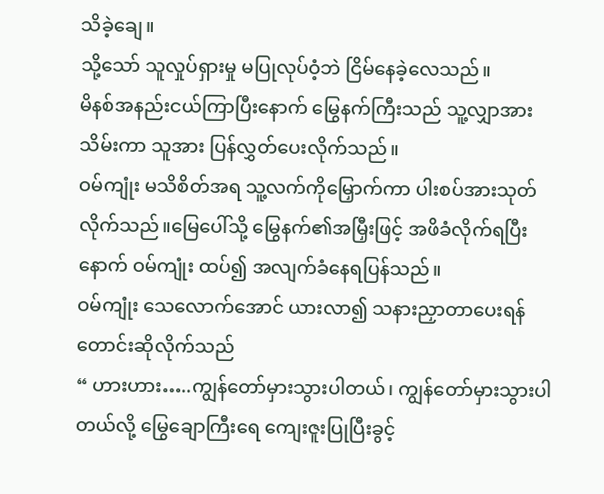သိခဲ့ချေ။
သို့သော် သူလှုပ်ရှားမှု မပြုလုပ်ဝံ့ဘဲ ငြိမ်နေခဲ့လေသည်။
မိနစ်အနည်းငယ်ကြာပြီးနောက် မြွေနက်ကြီးသည် သူ့လျှာအားသိမ်းကာ သူအား ပြန်လွှတ်ပေးလိုက်သည်။
ဝမ်ကျုံး မသိစိတ်အရ သူ့လက်ကိုမြှောက်ကာ ပါးစပ်အားသုတ်လိုက်သည်။မြေပေါ်သို့ မြွေနက်၏အမြှီးဖြင့် အဖိခံလိုက်ရပြီးနောက် ဝမ်ကျုံး ထပ်၍ အလျက်ခံနေရပြန်သည်။
ဝမ်ကျုံး သေလောက်အောင် ယားလာ၍ သနားညှာတာပေးရန် တောင်းဆိုလိုက်သည်
“ ဟားဟား…..ကျွန်တော်မှားသွားပါတယ်၊ ကျွန်တော်မှားသွားပါတယ်လို့ မြွေချောကြီးရေ ကျေးဇူးပြုပြီးခွင့်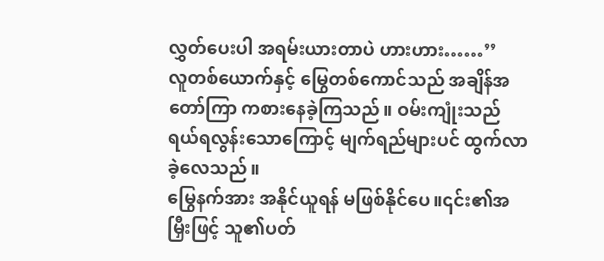လွှတ်ပေးပါ အရမ်းယားတာပဲ ဟားဟား……’’
လူတစ်ယောက်နှင့် မြွေတစ်ကောင်သည် အချိန်အတော်ကြာ ကစားနေခဲ့ကြသည်။ ဝမ်းကျုံးသည် ရယ်ရလွန်းသောကြောင့် မျက်ရည်များပင် ထွက်လာခဲ့လေသည်။
မြွေနက်အား အနိုင်ယူရန် မဖြစ်နိုင်ပေ။၎င်း၏အမြှီးဖြင့် သူ၏ပတ်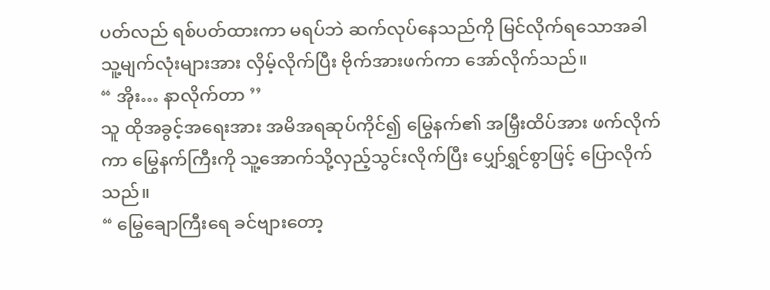ပတ်လည် ရစ်ပတ်ထားကာ မရပ်ဘဲ ဆက်လုပ်နေသည်ကို မြင်လိုက်ရသောအခါ သူ့မျက်လုံးများအား လှိမ့်လိုက်ပြီး ဗိုက်အားဖက်ကာ အော်လိုက်သည်။
“ အိုး… နာလိုက်တာ ’’
သူ ထိုအခွင့်အရေးအား အမိအရဆုပ်ကိုင်၍ မြွေနက်၏ အမြှီးထိပ်အား ဖက်လိုက်ကာ မြွေနက်ကြီးကို သူ့အောက်သို့လှည့်သွင်းလိုက်ပြီး ပျှော်ရွှင်စွာဖြင့် ပြောလိုက်သည်။
“ မြွေချောကြီးရေ ခင်ဗျားတော့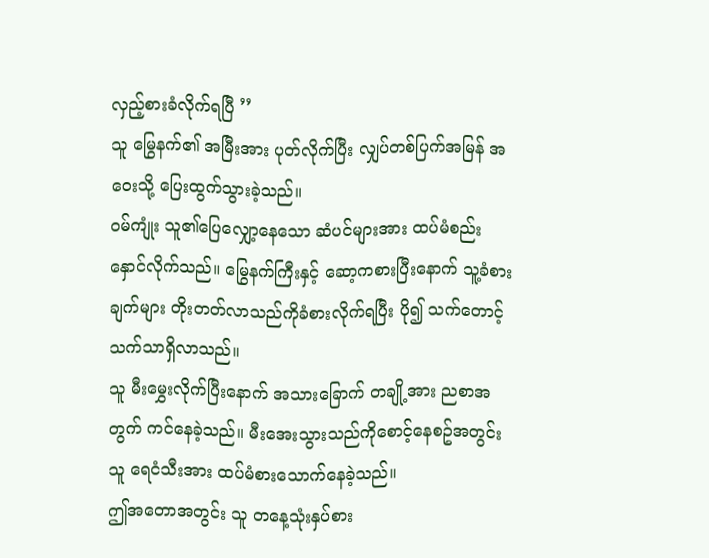လှည့်စားခံလိုက်ရပြီ ’’
သူ မြွေနက်၏ အမြီးအား ပုတ်လိုက်ပြီး လျှပ်တစ်ပြက်အမြန် အဝေးသို့ ပြေးထွက်သွားခဲ့သည်။
ဝမ်ကျုံး သူ၏ပြေလျှော့နေသော ဆံပင်များအား ထပ်မံစည်းနှောင်လိုက်သည်။ မြွေနက်ကြီးနှင့် ဆော့ကစားပြီးနောက် သူ့ခံစားချက်များ တိုးတတ်လာသည်ကိုခံစားလိုက်ရပြီး ပို၍ သက်တောင့်သက်သာရှိလာသည်။
သူ မီးမွှေးလိုက်ပြီးနောက် အသားခြောက် တချို့အား ညစာအတွက် ကင်နေခဲ့သည်။ မီးအေးသွားသည်ကိုစောင့်နေစဥ်အတွင်း သူ ရေငံသီးအား ထပ်မံစားသောက်နေခဲ့သည်။
ဤအတောအတွင်း သူ တနေ့သုံးနှပ်စား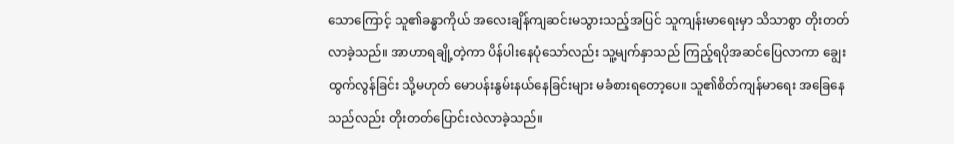သောကြောင့် သူ၏ခန္ဓာကိုယ် အလေးချိန်ကျဆင်းမသွားသည့်အပြင် သူကျန်းမာရေးမှာ သိသာစွာ တိုးတတ်လာခဲ့သည်။ အာဟာရချို့တဲ့ကာ ပိန်ပါးနေပုံသော်လည်း သူ့မျက်နှာသည် ကြည့်ရပိုအဆင်ပြေလာကာ ချွေးထွက်လွန်ခြင်း သို့မဟုတ် မောပန်းနွမ်းနယ်နေခြင်းများ မခံစားရတော့ပေ။ သူ၏စိတ်ကျန်မာရေး အခြေနေသည်လည်း တိုးတတ်ပြောင်းလဲလာခဲ့သည်။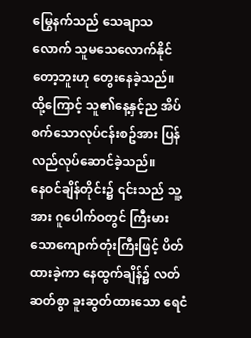မြွေနက်သည် သေချာသလောက် သူမသေလောက်နိုင်တော့ဘူးဟု တွေးနေခဲ့သည်။ ထို့ကြောင့် သူ၏နေ့နှင့်ည အိပ်စက်သောလုပ်ငန်းစဥ်အား ပြန်လည်လုပ်ဆောင်ခဲ့သည်။
နေဝင်ချိန်တိုင်း၌ ၎င်းသည် သူ့အား ဂူပေါက်ဝတွင် ကြီးမားသောကျောက်တုံးကြီးဖြင့် ပိတ်ထားခဲ့ကာ နေထွက်ချိန်၌ လတ်ဆတ်စွာ ခူးဆွတ်ထားသော ရေငံ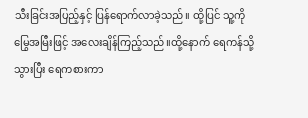သီးခြင်းအပြည့်နှင့် ပြန်ရောက်လာခဲ့သည်။ ထို့ပြင် သူ့ကို မြွေအမြီးဖြင့် အလေးချိန်ကြည့်သည်။ထို့နောက် ရေကန်သို့ သွားပြီး ရေကစားကာ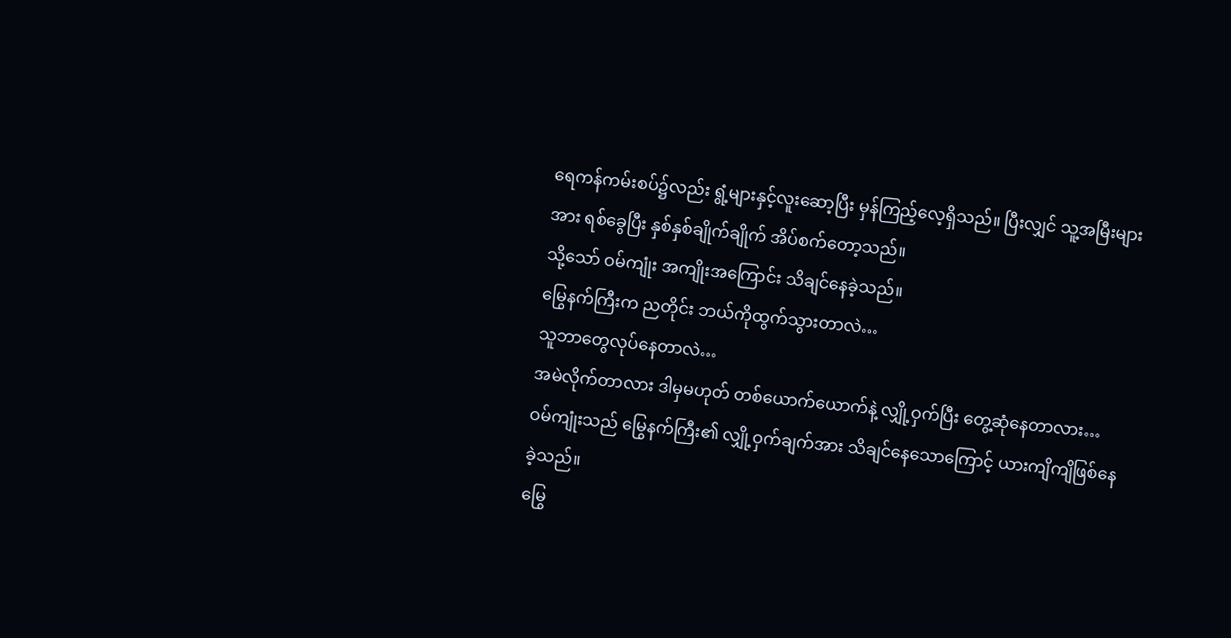ရေကန်ကမ်းစပ်၌လည်း ရွံ့များနှင့်လူးဆော့ပြီး မှန်ကြည့်လေ့ရှိသည်။ ပြီးလျှင် သူ့အမြီးများအား ရစ်ခွေပြီး နှစ်နှစ်ချိုက်ချိုက် အိပ်စက်တော့သည်။
သို့သော် ဝမ်ကျုံး အကျိုးအကြောင်း သိချင်နေခဲ့သည်။
မြွေနက်ကြီးက ညတိုင်း ဘယ်ကိုထွက်သွားတာလဲ…
သူဘာတွေလုပ်နေတာလဲ…
အမဲလိုက်တာလား ဒါမှမဟုတ် တစ်ယောက်ယောက်နဲ့ လျှို့ဝှက်ပြီး တွေ့ဆုံနေတာလား…
ဝမ်ကျုံးသည် မြွေနက်ကြီး၏ လျှို့ဝှက်ချက်အား သိချင်နေသောကြောင့် ယားကျိကျိဖြစ်နေခဲ့သည်။
မြွေ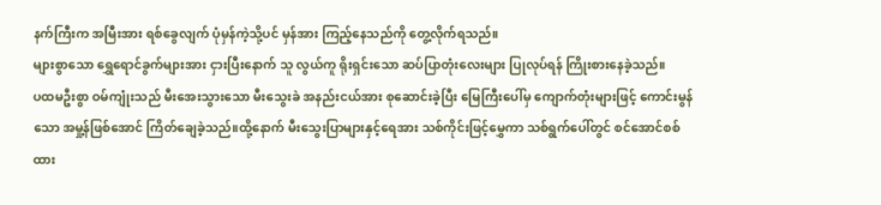နက်ကြီးက အမြီးအား ရစ်ခွေလျက် ပုံမှန်ကဲ့သို့ပင် မှန်အား ကြည့်နေသည်ကို တွေ့လိုက်ရသည်။
များစွာသော ရွှေရောင်ခွက်များအား ငှားပြီးနောက် သူ လွယ်ကူ ရိုးရှင်းသော ဆပ်ပြာတုံးလေးများ ပြုလုပ်ရန် ကြိုးစားနေခဲ့သည်။
ပထမဦးစွာ ဝမ်ကျုံးသည် မီးအေးသွားသော မီးသွေးခဲ အနည်းငယ်အား စုဆောင်းခဲ့ပြီး မြေကြီးပေါ်မှ ကျောက်တုံးများဖြင့် ကောင်းမွန်သော အမှု့န်ဖြစ်အောင် ကြိတ်ချေခဲ့သည်။ထို့နောက် မီးသွေးပြာများနှင့်ရေအား သစ်ကိုင်းဖြင့်မွှေကာ သစ်ရွက်ပေါ်တွင် စင်အောင်စစ်ထား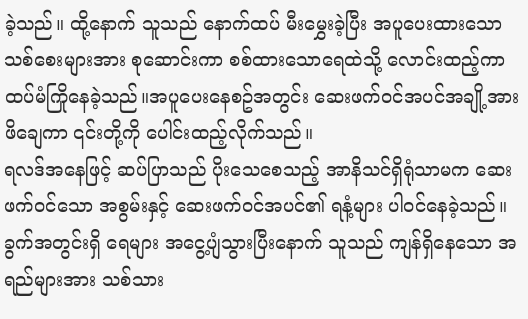ခဲ့သည်။ ထို့နောက် သူသည် နောက်ထပ် မီးမွှေးခဲ့ပြီး အပူပေးထားသော သစ်စေးများအား စုဆောင်းကာ စစ်ထားသောရေထဲသို့ လောင်းထည့်ကာ ထပ်မံကြိုနေခဲ့သည်။အပူပေးနေစဥ်အတွင်း ဆေးဖက်ဝင်အပင်အချို့အား ဖိချေကာ ၎င်းတို့ကို ပေါင်းထည့်လိုက်သည်။
ရလဒ်အနေဖြင့် ဆပ်ပြာသည် ပိုးသေစေသည့် အာနိသင်ရှိရုံသာမက ဆေးဖက်ဝင်သော အစွမ်းနှင့် ဆေးဖက်ဝင်အပင်၏ ရနံ့များ ပါဝင်နေခဲ့သည်။
ခွက်အတွင်းရှိ ရေများ အငွေ့ပျံသွားပြီးနောက် သူသည် ကျန်ရှိနေသော အရည်များအား သစ်သား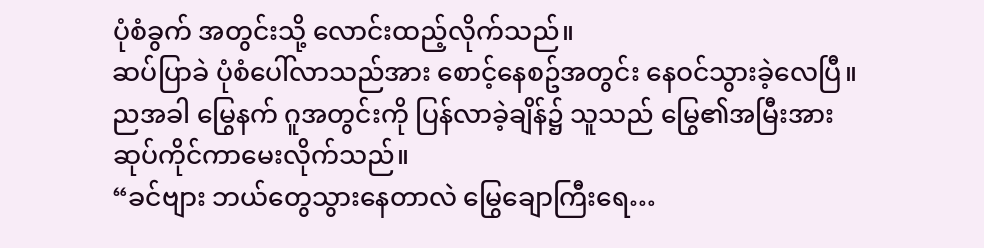ပုံစံခွက် အတွင်းသို့ လောင်းထည့်လိုက်သည်။
ဆပ်ပြာခဲ ပုံစံပေါ်လာသည်အား စောင့်နေစဥ်အတွင်း နေဝင်သွားခဲ့လေပြီ။
ညအခါ မြွေနက် ဂူအတွင်းကို ပြန်လာခဲ့ချိန်၌ သူသည် မြွေ၏အမြီးအား ဆုပ်ကိုင်ကာမေးလိုက်သည်။
“ခင်ဗျား ဘယ်တွေသွားနေတာလဲ မြွေချောကြီးရေ…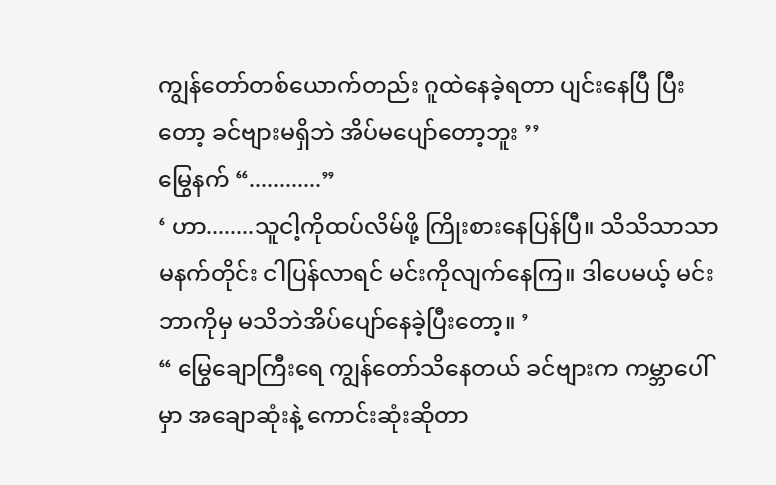ကျွန်တော်တစ်ယောက်တည်း ဂူထဲနေခဲ့ရတာ ပျင်းနေပြီ ပြီးတော့ ခင်ဗျားမရှိဘဲ အိပ်မပျော်တော့ဘူး ’’
မြွေနက် “............”
‘ ဟာ........သူငါ့ကိုထပ်လိမ်ဖို့ ကြိုးစားနေပြန်ပြီ။ သိသိသာသာ မနက်တိုင်း ငါပြန်လာရင် မင်းကိုလျက်နေကြ။ ဒါပေမယ့် မင်းဘာကိုမှ မသိဘဲအိပ်ပျော်နေခဲ့ပြီးတော့။ ’
“ မြွေချောကြီးရေ ကျွန်တော်သိနေတယ် ခင်ဗျားက ကမ္ဘာပေါ်မှာ အချောဆုံးနဲ့ ကောင်းဆုံးဆိုတာ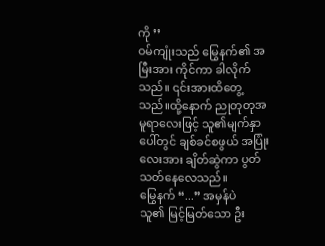ကို ’’
ဝမ်ကျုံးသည် မြွေနက်၏ အမြီးအား ကိုင်ကာ ခါလိုက်သည်။ ၎င်းအားထိတွေ့သည်။ထို့နောက် ညုတုတုအမူရာလေးဖြင့် သူ၏မျက်နှာပေါ်တွင် ချစ်ခင်စဖွယ် အပြုံးလေးအား ချိတ်ဆွဲကာ ပွတ်သတ်နေလေသည်။
မြွေနက် “...” အမှန်ပဲ
သူ၏ မြင့်မြတ်သော ဦး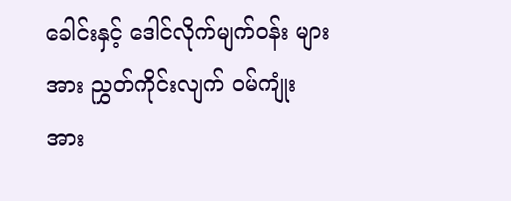ခေါင်းနှင့် ဒေါင်လိုက်မျက်ဝန်း များအား ညွှတ်ကိုင်းလျက် ဝမ်ကျုံးအား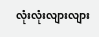လုံးလုံးလျားလျား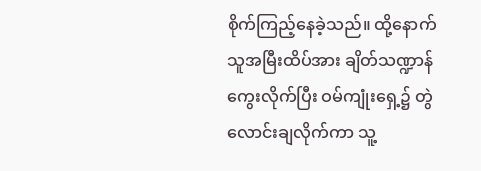စိုက်ကြည့်နေခဲ့သည်။ ထို့နောက် သူအမြီးထိပ်အား ချိတ်သဏ္ဍာန် ကွေးလိုက်ပြီး ဝမ်ကျုံးရှေ့၌ တွဲလောင်းချလိုက်ကာ သူ့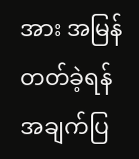အား အမြန်တတ်ခဲ့ရန် အချက်ပြ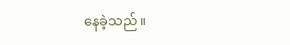နေခဲ့သည်။